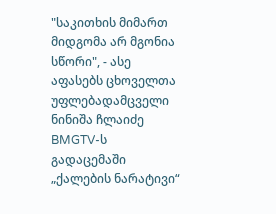"საკითხის მიმართ მიდგომა არ მგონია სწორი", - ასე აფასებს ცხოველთა უფლებადამცველი ნინიშა ჩლაიძე BMGTV-ს გადაცემაში „ქალების ნარატივი“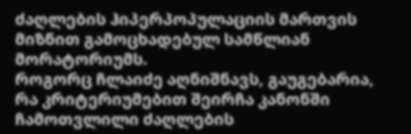ძაღლების ჰიპერპოპულაციის მართვის მიზნით გამოცხადებულ სამწლიან მორატორიუმს.
როგორც ჩლაიძე აღნიშნავს, გაუგებარია, რა კრიტერიუმებით შეირჩა კანონში ჩამოთვლილი ძაღლების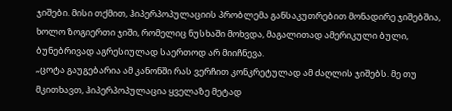ჯიშები. მისი თქმით, ჰიპერპოპულაციის პრობლემა განსაკუთრებით მონადირე ჯიშებშია, ხოლო ზოგიერთი ჯიში, რომელიც ნუსხაში მოხვდა, მაგალითად ამერიკული ბული, ბუნებრივად აგრესიულად საერთოდ არ მიიჩნევა.
„ცოტა გაუგებარია ამ კანონში რას ვერჩით კონკრეტულად ამ ძაღლის ჯიშებს. მე თუ მკითხავთ, ჰიპერპოპულაცია ყველაზე მეტად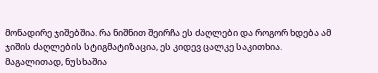მონადირე ჯიშებშია. რა ნიშნით შეირჩა ეს ძაღლები და როგორ ხდება ამ ჯიშის ძაღლების სტიგმატიზაცია, ეს კიდევ ცალკე საკითხია. მაგალითად, ნუსხაშია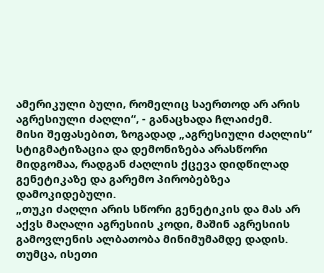ამერიკული ბული, რომელიც საერთოდ არ არის აგრესიული ძაღლი“, - განაცხადა ჩლაიძემ.
მისი შეფასებით, ზოგადად „აგრესიული ძაღლის“ სტიგმატიზაცია და დემონიზება არასწორი მიდგომაა, რადგან ძაღლის ქცევა დიდწილად გენეტიკაზე და გარემო პირობებზეა დამოკიდებული.
„თუკი ძაღლი არის სწორი გენეტიკის და მას არ აქვს მაღალი აგრესიის კოდი, მაშინ აგრესიის გამოვლენის ალბათობა მინიმუმამდე დადის. თუმცა, ისეთი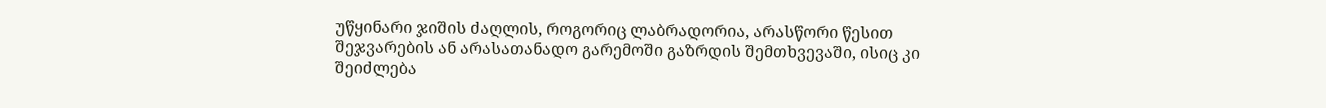უწყინარი ჯიშის ძაღლის, როგორიც ლაბრადორია, არასწორი წესით შეჯვარების ან არასათანადო გარემოში გაზრდის შემთხვევაში, ისიც კი შეიძლება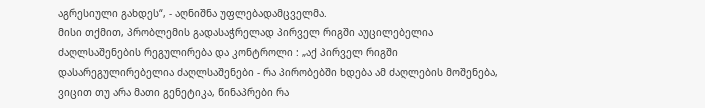აგრესიული გახდეს“, - აღნიშნა უფლებადამცველმა.
მისი თქმით, პრობლემის გადასაჭრელად პირველ რიგში აუცილებელია ძაღლსაშენების რეგულირება და კონტროლი : „აქ პირველ რიგში დასარეგულირებელია ძაღლსაშენები - რა პირობებში ხდება ამ ძაღლების მოშენება, ვიცით თუ არა მათი გენეტიკა, წინაპრები რა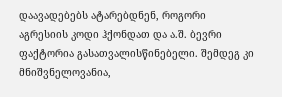დაავადებებს ატარებდნენ, როგორი აგრესიის კოდი ჰქონდათ და ა.შ. ბევრი ფაქტორია გასათვალისწინებელი. შემდეგ კი მნიშვნელოვანია,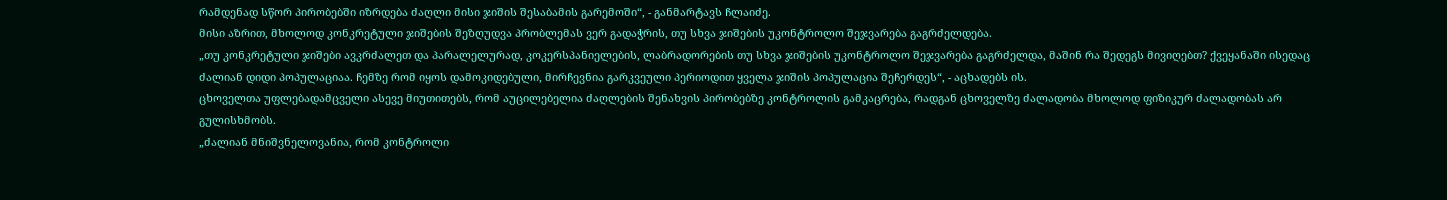რამდენად სწორ პირობებში იზრდება ძაღლი მისი ჯიშის შესაბამის გარემოში“, - განმარტავს ჩლაიძე.
მისი აზრით, მხოლოდ კონკრეტული ჯიშების შეზღუდვა პრობლემას ვერ გადაჭრის, თუ სხვა ჯიშების უკონტროლო შეჯვარება გაგრძელდება.
„თუ კონკრეტული ჯიშები ავკრძალეთ და პარალელურად, კოკერსპანიელების, ლაბრადორების თუ სხვა ჯიშების უკონტროლო შეჯვარება გაგრძელდა, მაშინ რა შედეგს მივიღებთ? ქვეყანაში ისედაც ძალიან დიდი პოპულაციაა. ჩემზე რომ იყოს დამოკიდებული, მირჩევნია გარკვეული პერიოდით ყველა ჯიშის პოპულაცია შეჩერდეს“, - აცხადებს ის.
ცხოველთა უფლებადამცველი ასევე მიუთითებს, რომ აუცილებელია ძაღლების შენახვის პირობებზე კონტროლის გამკაცრება, რადგან ცხოველზე ძალადობა მხოლოდ ფიზიკურ ძალადობას არ გულისხმობს.
„ძალიან მნიშვნელოვანია, რომ კონტროლი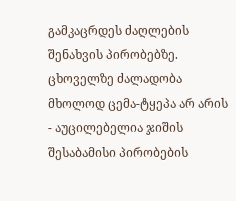გამკაცრდეს ძაღლების შენახვის პირობებზე. ცხოველზე ძალადობა მხოლოდ ცემა-ტყეპა არ არის - აუცილებელია ჯიშის შესაბამისი პირობების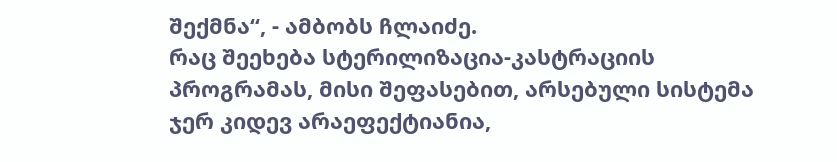შექმნა“, - ამბობს ჩლაიძე.
რაც შეეხება სტერილიზაცია-კასტრაციის პროგრამას, მისი შეფასებით, არსებული სისტემა ჯერ კიდევ არაეფექტიანია,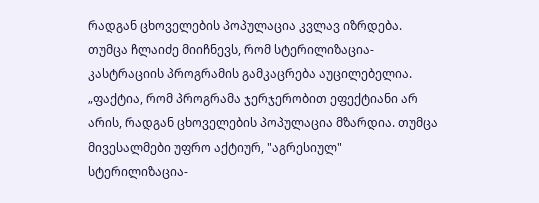რადგან ცხოველების პოპულაცია კვლავ იზრდება. თუმცა ჩლაიძე მიიჩნევს, რომ სტერილიზაცია-კასტრაციის პროგრამის გამკაცრება აუცილებელია.
„ფაქტია, რომ პროგრამა ჯერჯერობით ეფექტიანი არ არის, რადგან ცხოველების პოპულაცია მზარდია. თუმცა მივესალმები უფრო აქტიურ, "აგრესიულ" სტერილიზაცია-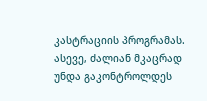კასტრაციის პროგრამას. ასევე, ძალიან მკაცრად უნდა გაკონტროლდეს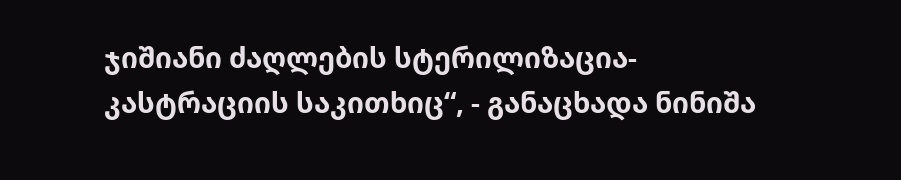ჯიშიანი ძაღლების სტერილიზაცია-კასტრაციის საკითხიც“, - განაცხადა ნინიშა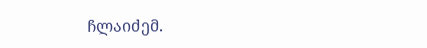ჩლაიძემ.